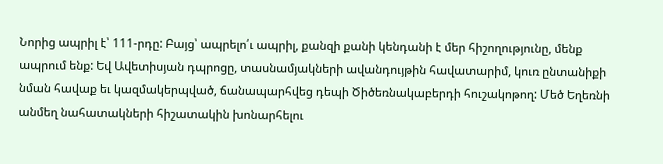Նորից ապրիլ է՝ 111-րդը: Բայց՝ ապրելո՛ւ ապրիլ, քանզի քանի կենդանի է մեր հիշողությունը, մենք ապրում ենք: Եվ Ավետիսյան դպրոցը, տասնամյակների ավանդույթին հավատարիմ, կուռ ընտանիքի նման հավաք եւ կազմակերպված, ճանապարհվեց դեպի Ծիծեռնակաբերդի հուշակոթող: Մեծ Եղեռնի անմեղ նահատակների հիշատակին խոնարհելու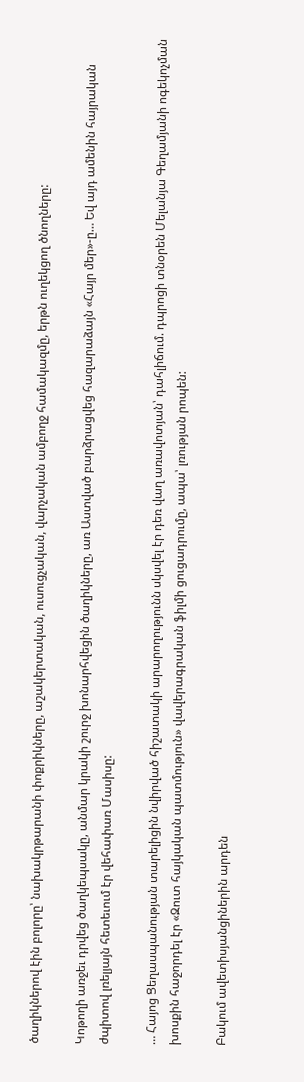ծաղիկներով էին բոլորը՝ նախակրթարանի փոքրիկները, աշակերտական, ուսուցչական, վարչական ամբողջ համակազմը, երթն ուղեկցող ծնողները:

Կոթողի առջեւ դրվեց ծաղկեպսակը, անմար կրակի շուրջ խոնարհվեցին ծաղիկները, առ Աստված բարձրացվեց հազարաձայն «Հայր մեր»-ը… Եվ այդ ամենին հայրական ժպիտով լռելյայն հետեւում էր վեհափառ Մասիսը:

… Հայոց Ցեղասպանության տարելիցին նվիրված հիշատակի արարողությունն սկսվել էր դեռ վաղ առավոտյան՝ դահլիճում. դպրոցի տնօրեն Մելանյա Գեղամյանի ոգեկոչման խոսքին հաջորդել էր «Զուտ հայկական պատմություն» վավերագրական ֆիլմի ցուցադրումը, ապա՝ լռության րոպեն:

Բակում ավետիսյանցիներին արդեն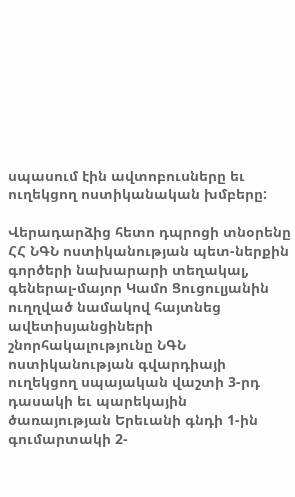սպասում էին ավտոբուսները եւ ուղեկցող ոստիկանական խմբերը:

Վերադարձից հետո դպրոցի տնօրենը ՀՀ ՆԳՆ ոստիկանության պետ-ներքին գործերի նախարարի տեղակալ, գեներալ-մայոր Կամո Ցուցուլյանին ուղղված նամակով հայտնեց ավետիսյանցիների շնորհակալությունը ՆԳՆ ոստիկանության գվարդիայի ուղեկցող սպայական վաշտի 3-րդ դասակի եւ պարեկային ծառայության Երեւանի գնդի 1-ին գումարտակի 2-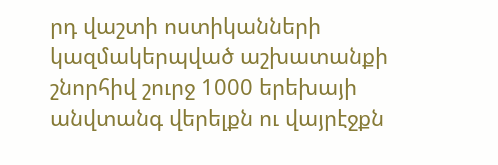րդ վաշտի ոստիկանների կազմակերպված աշխատանքի շնորհիվ շուրջ 1000 երեխայի անվտանգ վերելքն ու վայրէջքն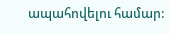ապահովելու համար: